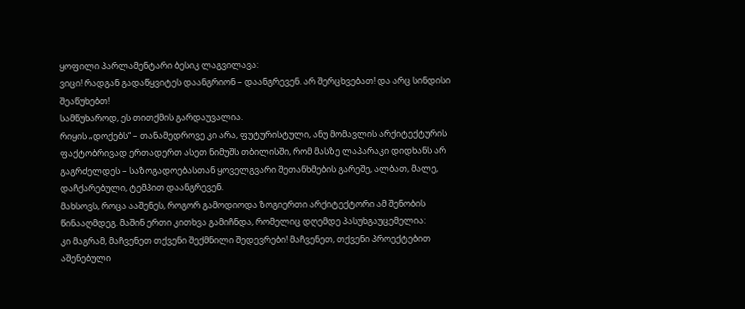ყოფილი პარლამენტარი ბესიკ ლაგვილავა:
ვიცი! რადგან გადაწყვიტეს დაანგრიონ – დაანგრევენ. არ შერცხვებათ! და არც სინდისი შეაწუხებთ!
სამწუხაროდ, ეს თითქმის გარდაუვალია.
რიყის „დოქებს“ – თანამედროვე კი არა, ფუტურისტული, ანუ მომავლის არქიტექტურის ფაქტობრივად ერთადერთ ასეთ ნიმუშს თბილისში, რომ მასზე ლაპარაკი დიდხანს არ გაგრძელდეს – საზოგადოებასთან ყოველგვარი შეთანხმების გარეშე, ალბათ, მალე, დაჩქარებული, ტემპით დაანგრევენ.
მახსოვს, როცა ააშენეს, როგორ გამოდიოდა ზოგიერთი არქიტექტორი ამ შენობის წინააღმდეგ. მაშინ ერთი კითხვა გამიჩნდა, რომელიც დღემდე პასუხგაუცემელია:
კი მაგრამ, მაჩვენეთ თქვენი შექმნილი შედევრები! მაჩვენეთ, თქვენი პროექტებით აშენებული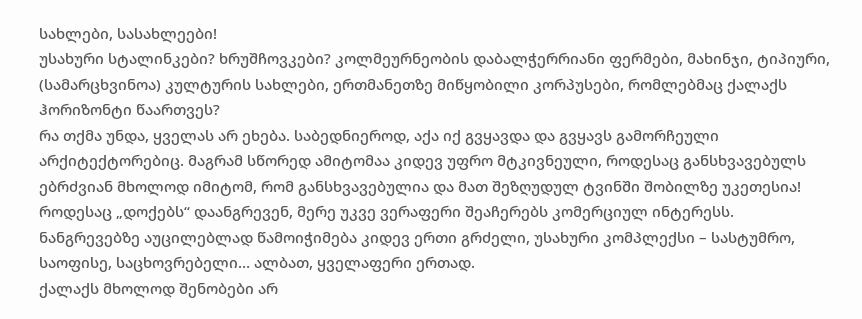სახლები, სასახლეები!
უსახური სტალინკები? ხრუშჩოვკები? კოლმეურნეობის დაბალჭერრიანი ფერმები, მახინჯი, ტიპიური, (სამარცხვინოა) კულტურის სახლები, ერთმანეთზე მიწყობილი კორპუსები, რომლებმაც ქალაქს ჰორიზონტი წაართვეს?
რა თქმა უნდა, ყველას არ ეხება. საბედნიეროდ, აქა იქ გვყავდა და გვყავს გამორჩეული არქიტექტორებიც. მაგრამ სწორედ ამიტომაა კიდევ უფრო მტკივნეული, როდესაც განსხვავებულს ებრძვიან მხოლოდ იმიტომ, რომ განსხვავებულია და მათ შეზღუდულ ტვინში შობილზე უკეთესია!
როდესაც „დოქებს“ დაანგრევენ, მერე უკვე ვერაფერი შეაჩერებს კომერციულ ინტერესს.
ნანგრევებზე აუცილებლად წამოიჭიმება კიდევ ერთი გრძელი, უსახური კომპლექსი – სასტუმრო, საოფისე, საცხოვრებელი… ალბათ, ყველაფერი ერთად.
ქალაქს მხოლოდ შენობები არ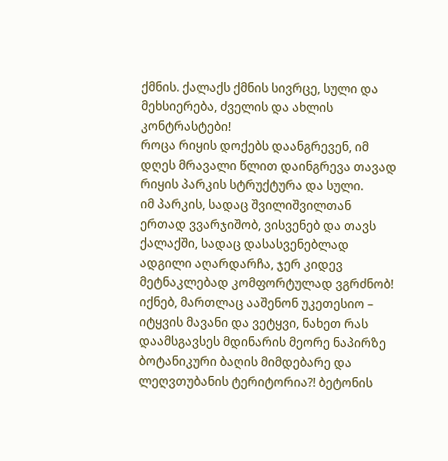ქმნის. ქალაქს ქმნის სივრცე, სული და მეხსიერება, ძველის და ახლის კონტრასტები!
როცა რიყის დოქებს დაანგრევენ, იმ დღეს მრავალი წლით დაინგრევა თავად რიყის პარკის სტრუქტურა და სული.
იმ პარკის, სადაც შვილიშვილთან ერთად ვვარჯიშობ, ვისვენებ და თავს ქალაქში, სადაც დასასვენებლად ადგილი აღარდარჩა, ჯერ კიდევ მეტნაკლებად კომფორტულად ვგრძნობ!
იქნებ, მართლაც ააშენონ უკეთესიო – იტყვის მავანი და ვეტყვი, ნახეთ რას დაამსგავსეს მდინარის მეორე ნაპირზე ბოტანიკური ბაღის მიმდებარე და ლეღვთუბანის ტერიტორია?! ბეტონის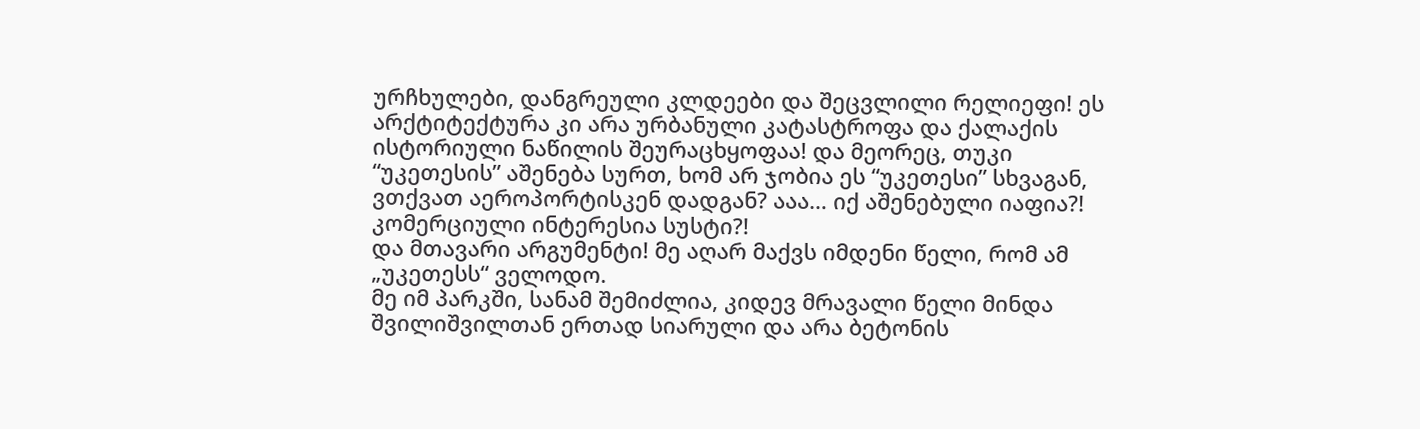ურჩხულები, დანგრეული კლდეები და შეცვლილი რელიეფი! ეს არქტიტექტურა კი არა ურბანული კატასტროფა და ქალაქის ისტორიული ნაწილის შეურაცხყოფაა! და მეორეც, თუკი “უკეთესის” აშენება სურთ, ხომ არ ჯობია ეს “უკეთესი” სხვაგან, ვთქვათ აეროპორტისკენ დადგან? ააა… იქ აშენებული იაფია?! კომერციული ინტერესია სუსტი?!
და მთავარი არგუმენტი! მე აღარ მაქვს იმდენი წელი, რომ ამ „უკეთესს“ ველოდო.
მე იმ პარკში, სანამ შემიძლია, კიდევ მრავალი წელი მინდა შვილიშვილთან ერთად სიარული და არა ბეტონის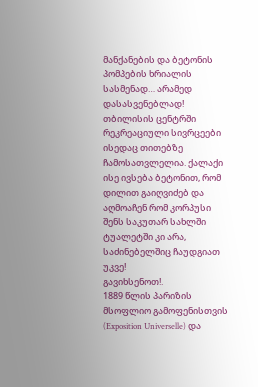მანქანების და ბეტონის პომპების ხრიალის სასმენად… არამედ დასასვენებლად!
თბილისის ცენტრში რეკრეაციული სივრცეები ისედაც თითებზე ჩამოსათვლელია. ქალაქი ისე ივსება ბეტონით, რომ დილით გაიღვიძებ და აღმოაჩენ რომ კორპუსი შენს საკუთარ სახლში ტუალეტში კი არა, საძინებელშიც ჩაუდგიათ უკვე!
გავიხსენოთ!.
1889 წლის პარიზის მსოფლიო გამოფენისთვის (Exposition Universelle) და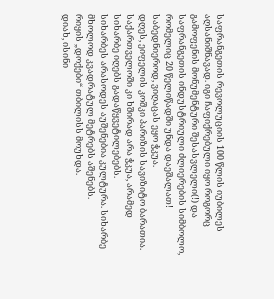საფრანგეთის რევოლუციის 100 წლის იუბილეს აღსანიშნავად. იგი ჩაფიქრებული იყო როგორც გამოფენის მონუმენტური შესასვლელი(!) და საფრანგეთის ინდუსტრიული ძლიერების სიმბოლო, რომელიც 20 წელიწადში უნდა დაეშალათ!
საბედნიეროდ, ვიღაცას ეყო ჭკუა.
დღეს, ეიფელის კოშკი პარიზის სავიზიტო ბარათია.
საქართველოში კი ხშირად არა ჭკუა, არამედ სიხარბე იღებს გადაწყვეტილებებს.
სიხარბეს არასოდეს აუშენებია კულტურა. სიხარბე მხოლოდ კვადრატულ მეტრებს აშენებს.
რიყის „დოქები“ თბილისს მოუხდა.
დიახ, ისინი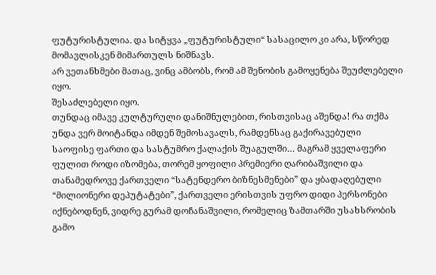ფუტურისტულია. და სიტყვა „ფუტურისტული“ სასაცილო კი არა, სწორედ მომავლისკენ მიმართულს ნიშნავს.
არ ვეთანხმები მათაც, ვინც ამბობს, რომ ამ შენობის გამოყენება შეუძლებელი იყო.
შესაძლებელი იყო.
თუნდაც იმავე კულტურული დანიშნულებით, რისთვისაც აშენდა! რა თქმა უნდა ვერ მოიტანდა იმდენ შემოსავალს, რამდენსაც გაქირავებული საოფისე ფართი და სასტუმრო ქალაქის შუაგულში… მაგრამ ყველაფერი ფულით როდი იზომება, თორემ ყოფილი პრემიერი ღარიბაშვილი და თანამედროვე ქართველი “სატენდერო ბიზნესმენები” და ყბადაღებული “მილიონერი დეპუტატები”, ქართველი ერისთვის უფრო დიდი პერსონები იქნებოდნენ, ვიდრე გურამ დოჩანაშვილი, რომელიც ზამთარში უსახსრობის გამო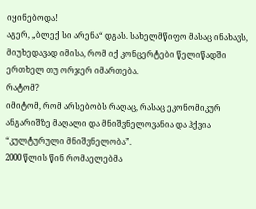იყინებოდა!
აგერ, „ბლექ სი არენა“ დგას. სახელმწიფო მასაც ინახავს, მიუხედავად იმისა, რომ იქ კონცერტები წელიწადში ერთხელ თუ ორჯერ იმართება.
რატომ?
იმიტომ, რომ არსებობს რაღაც, რასაც ეკონომიკურ ანგარიშზე მაღალი და მნიშვნელოვანია და ჰქვია “კულტურული მნიშვნელობა”.
2000 წლის წინ რომაელებმა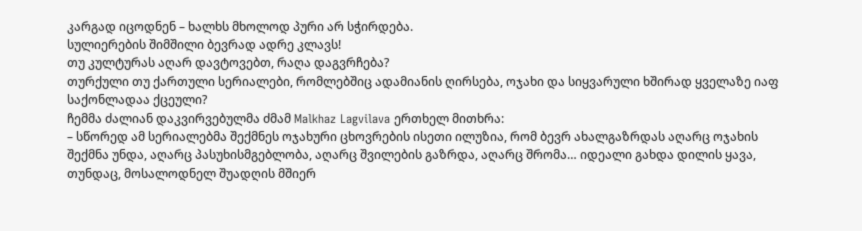კარგად იცოდნენ – ხალხს მხოლოდ პური არ სჭირდება.
სულიერების შიმშილი ბევრად ადრე კლავს!
თუ კულტურას აღარ დავტოვებთ, რაღა დაგვრჩება?
თურქული თუ ქართული სერიალები, რომლებშიც ადამიანის ღირსება, ოჯახი და სიყვარული ხშირად ყველაზე იაფ საქონლადაა ქცეული?
ჩემმა ძალიან დაკვირვებულმა ძმამ Malkhaz Lagvilava ერთხელ მითხრა:
– სწორედ ამ სერიალებმა შექმნეს ოჯახური ცხოვრების ისეთი ილუზია, რომ ბევრ ახალგაზრდას აღარც ოჯახის შექმნა უნდა, აღარც პასუხისმგებლობა, აღარც შვილების გაზრდა, აღარც შრომა… იდეალი გახდა დილის ყავა, თუნდაც, მოსალოდნელ შუადღის მშიერ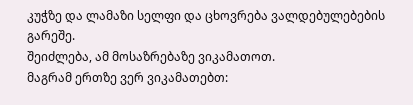კუჭზე და ლამაზი სელფი და ცხოვრება ვალდებულებების გარეშე.
შეიძლება, ამ მოსაზრებაზე ვიკამათოთ.
მაგრამ ერთზე ვერ ვიკამათებთ: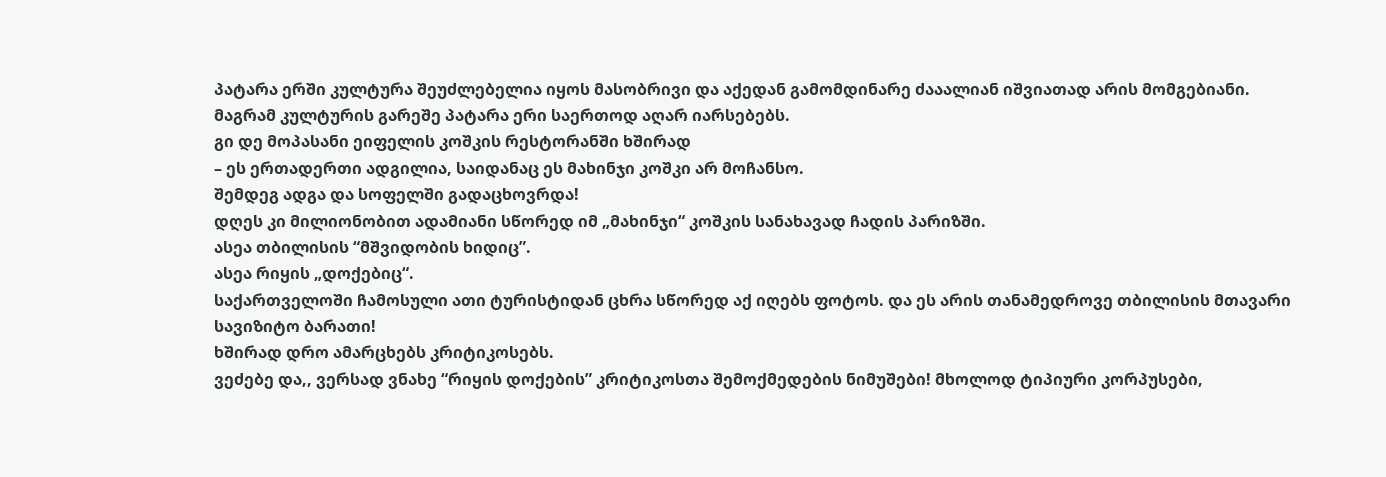პატარა ერში კულტურა შეუძლებელია იყოს მასობრივი და აქედან გამომდინარე ძააალიან იშვიათად არის მომგებიანი.
მაგრამ კულტურის გარეშე პატარა ერი საერთოდ აღარ იარსებებს.
გი დე მოპასანი ეიფელის კოშკის რესტორანში ხშირად
– ეს ერთადერთი ადგილია, საიდანაც ეს მახინჯი კოშკი არ მოჩანსო.
შემდეგ ადგა და სოფელში გადაცხოვრდა!
დღეს კი მილიონობით ადამიანი სწორედ იმ „მახინჯი“ კოშკის სანახავად ჩადის პარიზში.
ასეა თბილისის “მშვიდობის ხიდიც”.
ასეა რიყის „დოქებიც“.
საქართველოში ჩამოსული ათი ტურისტიდან ცხრა სწორედ აქ იღებს ფოტოს. და ეს არის თანამედროვე თბილისის მთავარი სავიზიტო ბარათი!
ხშირად დრო ამარცხებს კრიტიკოსებს.
ვეძებე და,, ვერსად ვნახე “რიყის დოქების” კრიტიკოსთა შემოქმედების ნიმუშები! მხოლოდ ტიპიური კორპუსები,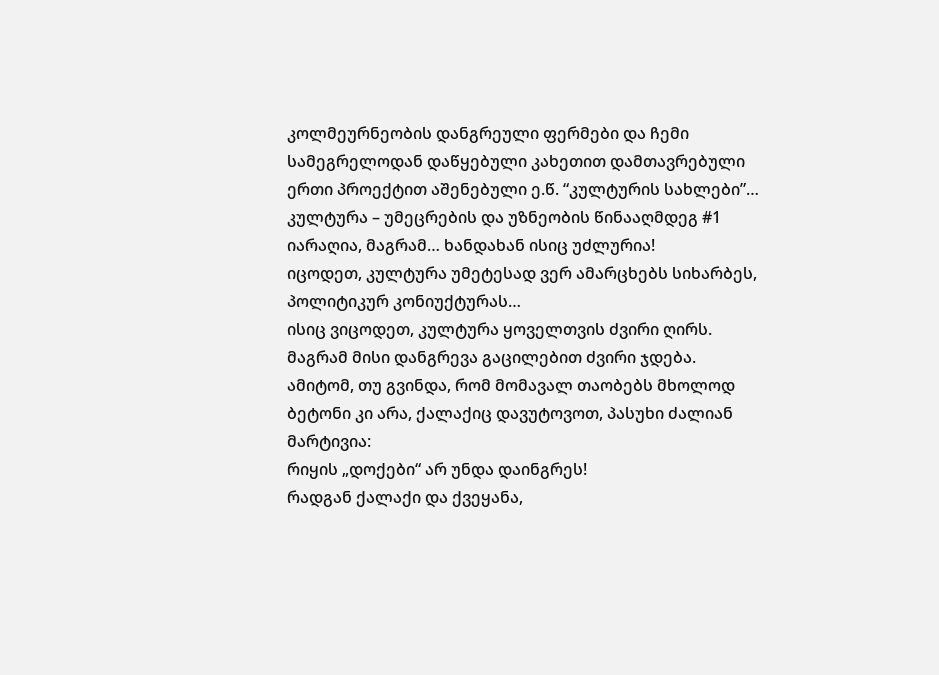კოლმეურნეობის დანგრეული ფერმები და ჩემი სამეგრელოდან დაწყებული კახეთით დამთავრებული ერთი პროექტით აშენებული ე.წ. “კულტურის სახლები”…
კულტურა – უმეცრების და უზნეობის წინააღმდეგ #1 იარაღია, მაგრამ… ხანდახან ისიც უძლურია!
იცოდეთ, კულტურა უმეტესად ვერ ამარცხებს სიხარბეს, პოლიტიკურ კონიუქტურას…
ისიც ვიცოდეთ, კულტურა ყოველთვის ძვირი ღირს. მაგრამ მისი დანგრევა გაცილებით ძვირი ჯდება.
ამიტომ, თუ გვინდა, რომ მომავალ თაობებს მხოლოდ ბეტონი კი არა, ქალაქიც დავუტოვოთ, პასუხი ძალიან მარტივია:
რიყის „დოქები“ არ უნდა დაინგრეს!
რადგან ქალაქი და ქვეყანა,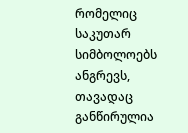რომელიც საკუთარ სიმბოლოებს ანგრევს, თავადაც განწირულია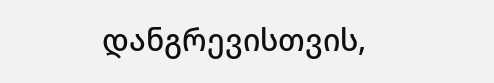დანგრევისთვის,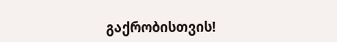გაქრობისთვის!